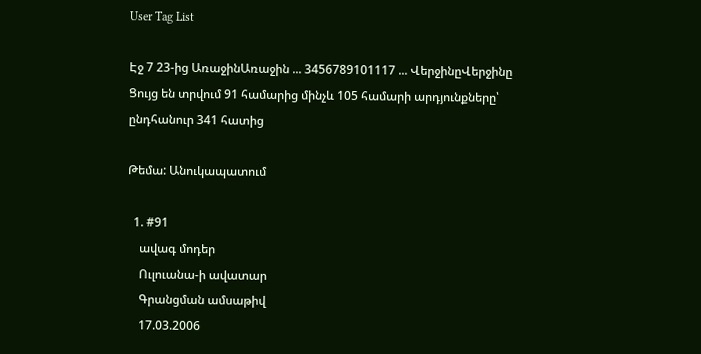User Tag List

Էջ 7 23-ից ԱռաջինԱռաջին ... 3456789101117 ... ՎերջինըՎերջինը
Ցույց են տրվում 91 համարից մինչև 105 համարի արդյունքները՝ ընդհանուր 341 հատից

Թեմա: Անուկապատում

  1. #91
    ավագ մոդեր
    Ուլուանա-ի ավատար
    Գրանցման ամսաթիվ
    17.03.2006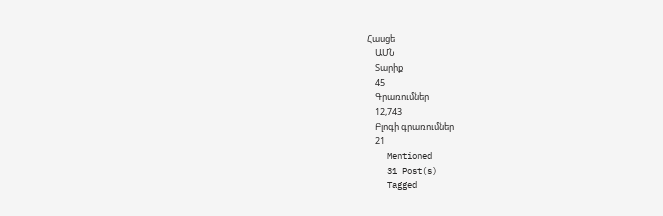Հասցե
    ԱՄՆ
    Տարիք
    45
    Գրառումներ
    12,743
    Բլոգի գրառումներ
    21
    Mentioned
    31 Post(s)
    Tagged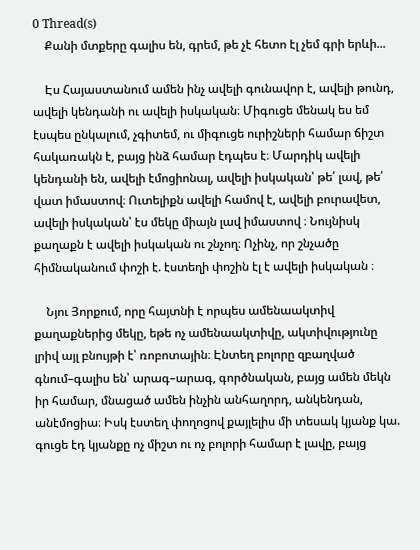0 Thread(s)
    Քանի մտքերը գալիս են, գրեմ, թե չէ հետո էլ չեմ գրի երևի...

    Էս Հայաստանում ամեն ինչ ավելի գունավոր է, ավելի թունդ, ավելի կենդանի ու ավելի իսկական։ Միգուցե մենակ ես եմ էսպես ընկալում, չգիտեմ, ու միգուցե ուրիշների համար ճիշտ հակառակն է, բայց ինձ համար էդպես է։ Մարդիկ ավելի կենդանի են, ավելի էմոցիոնալ, ավելի իսկական՝ թե՛ լավ, թե՛ վատ իմաստով։ Ուտելիքն ավելի համով է, ավելի բուրավետ, ավելի իսկական՝ էս մեկը միայն լավ իմաստով ։ Նույնիսկ քաղաքն է ավելի իսկական ու շնչող։ Ոչինչ, որ շնչածը հիմնականում փոշի է. էստեղի փոշին էլ է ավելի իսկական ։

    Նյու Յորքում, որը հայտնի է որպես ամենաակտիվ քաղաքներից մեկը, եթե ոչ ամենաակտիվը, ակտիվությունը լրիվ այլ բնույթի է՝ ռոբոտային։ Էնտեղ բոլորը զբաղված գնում–գալիս են՝ արագ–արագ, գործնական, բայց ամեն մեկն իր համար, մնացած ամեն ինչին անհաղորդ, անկենդան, անէմոցիա։ Իսկ էստեղ փողոցով քայլելիս մի տեսակ կյանք կա. գուցե էդ կյանքը ոչ միշտ ու ոչ բոլորի համար է լավը, բայց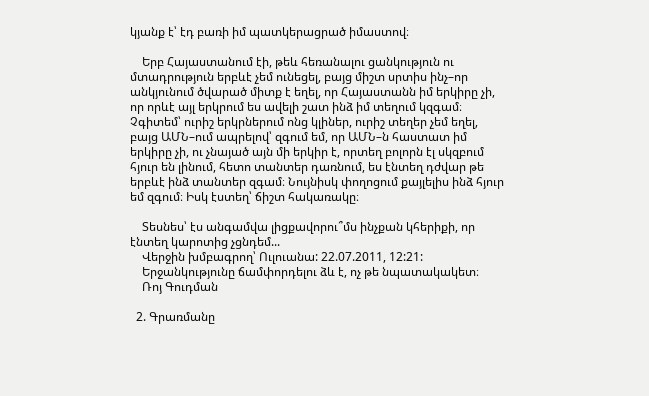կյանք է՝ էդ բառի իմ պատկերացրած իմաստով։

    Երբ Հայաստանում էի, թեև հեռանալու ցանկություն ու մտադրություն երբևէ չեմ ունեցել, բայց միշտ սրտիս ինչ–որ անկյունում ծվարած միտք է եղել, որ Հայաստանն իմ երկիրը չի, որ որևէ այլ երկրում ես ավելի շատ ինձ իմ տեղում կզգամ։ Չգիտեմ՝ ուրիշ երկրներում ոնց կլիներ, ուրիշ տեղեր չեմ եղել, բայց ԱՄՆ–ում ապրելով՝ զգում եմ, որ ԱՄՆ–ն հաստատ իմ երկիրը չի, ու չնայած այն մի երկիր է, որտեղ բոլորն էլ սկզբում հյուր են լինում, հետո տանտեր դառնում, ես էնտեղ դժվար թե երբևէ ինձ տանտեր զգամ։ Նույնիսկ փողոցում քայլելիս ինձ հյուր եմ զգում։ Իսկ էստեղ՝ ճիշտ հակառակը։

    Տեսնես՝ էս անգամվա լիցքավորու՞մս ինչքան կհերիքի, որ էնտեղ կարոտից չցնդեմ...
    Վերջին խմբագրող՝ Ուլուանա: 22.07.2011, 12:21:
    Երջանկությունը ճամփորդելու ձև է, ոչ թե նպատակակետ։
    Ռոյ Գուդման

  2. Գրառմանը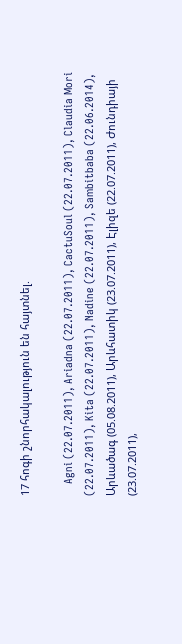17 հոգի շնորհակալություն են հայտնել.

    Agni (22.07.2011), Ariadna (22.07.2011), CactuSoul (22.07.2011), Claudia Mori (22.07.2011), Kita (22.07.2011), Nadine (22.07.2011), Sambitbaba (22.06.2014), Արևածագ (05.08.2011), Արևհատիկ (23.07.2011), Էլիզե (22.07.2011), Ժունդիայի (23.07.2011),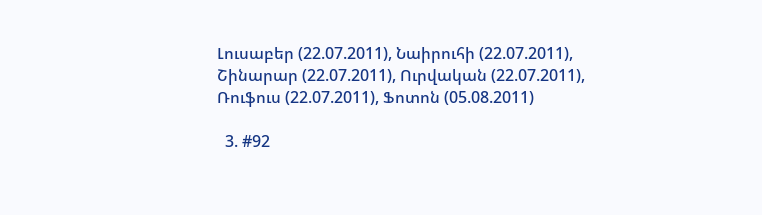Լուսաբեր (22.07.2011), Նաիրուհի (22.07.2011), Շինարար (22.07.2011), Ուրվական (22.07.2011), Ռուֆուս (22.07.2011), Ֆոտոն (05.08.2011)

  3. #92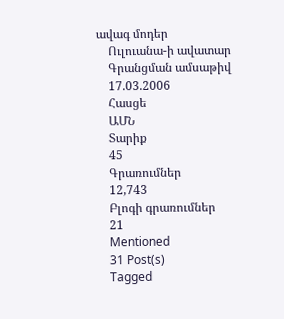ավագ մոդեր
    Ուլուանա-ի ավատար
    Գրանցման ամսաթիվ
    17.03.2006
    Հասցե
    ԱՄՆ
    Տարիք
    45
    Գրառումներ
    12,743
    Բլոգի գրառումներ
    21
    Mentioned
    31 Post(s)
    Tagged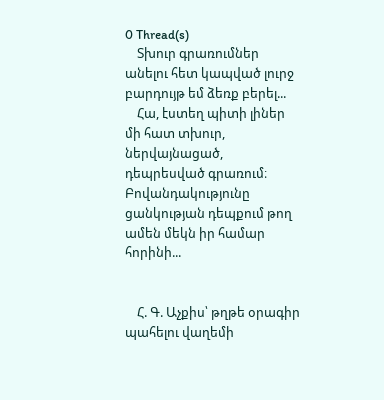0 Thread(s)
    Տխուր գրառումներ անելու հետ կապված լուրջ բարդույթ եմ ձեռք բերել...
    Հա, էստեղ պիտի լիներ մի հատ տխուր, ներվայնացած, դեպրեսված գրառում։ Բովանդակությունը ցանկության դեպքում թող ամեն մեկն իր համար հորինի...


    Հ. Գ. Աչքիս՝ թղթե օրագիր պահելու վաղեմի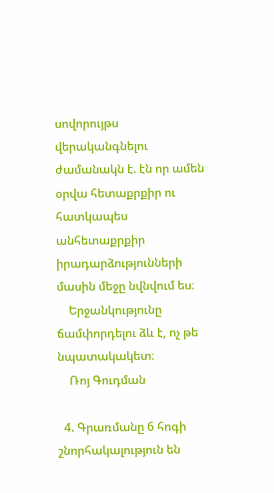սովորույթս վերականգնելու ժամանակն է. էն որ ամեն օրվա հետաքրքիր ու հատկապես անհետաքրքիր իրադարձությունների մասին մեջը նվնվում ես։
    Երջանկությունը ճամփորդելու ձև է, ոչ թե նպատակակետ։
    Ռոյ Գուդման

  4. Գրառմանը 6 հոգի շնորհակալություն են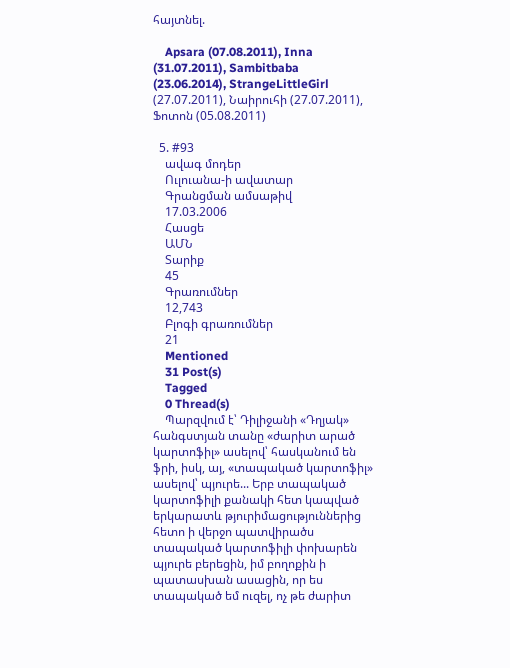հայտնել.

    Apsara (07.08.2011), Inna (31.07.2011), Sambitbaba (23.06.2014), StrangeLittleGirl (27.07.2011), Նաիրուհի (27.07.2011), Ֆոտոն (05.08.2011)

  5. #93
    ավագ մոդեր
    Ուլուանա-ի ավատար
    Գրանցման ամսաթիվ
    17.03.2006
    Հասցե
    ԱՄՆ
    Տարիք
    45
    Գրառումներ
    12,743
    Բլոգի գրառումներ
    21
    Mentioned
    31 Post(s)
    Tagged
    0 Thread(s)
    Պարզվում է՝ Դիլիջանի «Դղյակ» հանգստյան տանը «ժարիտ արած կարտոֆիլ» ասելով՝ հասկանում են ֆրի, իսկ, այ, «տապակած կարտոֆիլ» ասելով՝ պյուրե... Երբ տապակած կարտոֆիլի քանակի հետ կապված երկարատև թյուրիմացություններից հետո ի վերջո պատվիրածս տապակած կարտոֆիլի փոխարեն պյուրե բերեցին, իմ բողոքին ի պատասխան ասացին, որ ես տապակած եմ ուզել, ոչ թե ժարիտ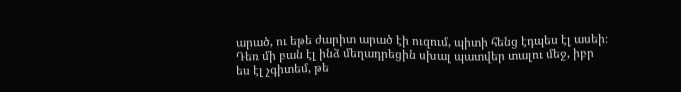արած, ու եթե ժարիտ արած էի ուզում, պիտի հենց էդպես էլ ասեի։ Դեռ մի բան էլ ինձ մեղադրեցին սխալ պատվեր տալու մեջ, իբր ես էլ չգիտեմ, թե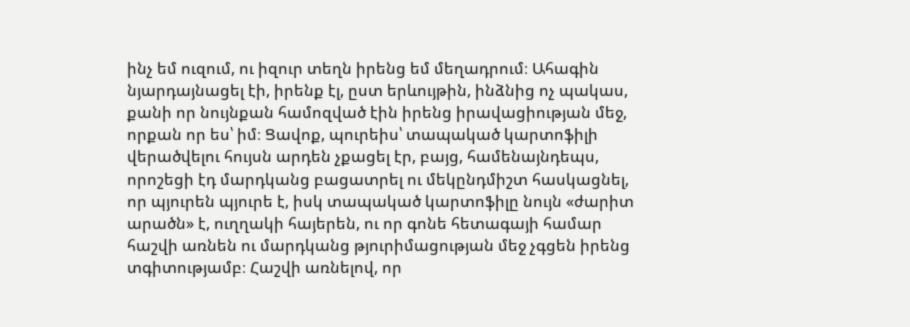ինչ եմ ուզում, ու իզուր տեղն իրենց եմ մեղադրում։ Ահագին նյարդայնացել էի, իրենք էլ, ըստ երևույթին, ինձնից ոչ պակաս, քանի որ նույնքան համոզված էին իրենց իրավացիության մեջ, որքան որ ես՝ իմ։ Ցավոք, պուրեիս՝ տապակած կարտոֆիլի վերածվելու հույսն արդեն չքացել էր, բայց, համենայնդեպս, որոշեցի էդ մարդկանց բացատրել ու մեկընդմիշտ հասկացնել, որ պյուրեն պյուրե է, իսկ տապակած կարտոֆիլը նույն «ժարիտ արածն» է, ուղղակի հայերեն, ու որ գոնե հետագայի համար հաշվի առնեն ու մարդկանց թյուրիմացության մեջ չգցեն իրենց տգիտությամբ։ Հաշվի առնելով, որ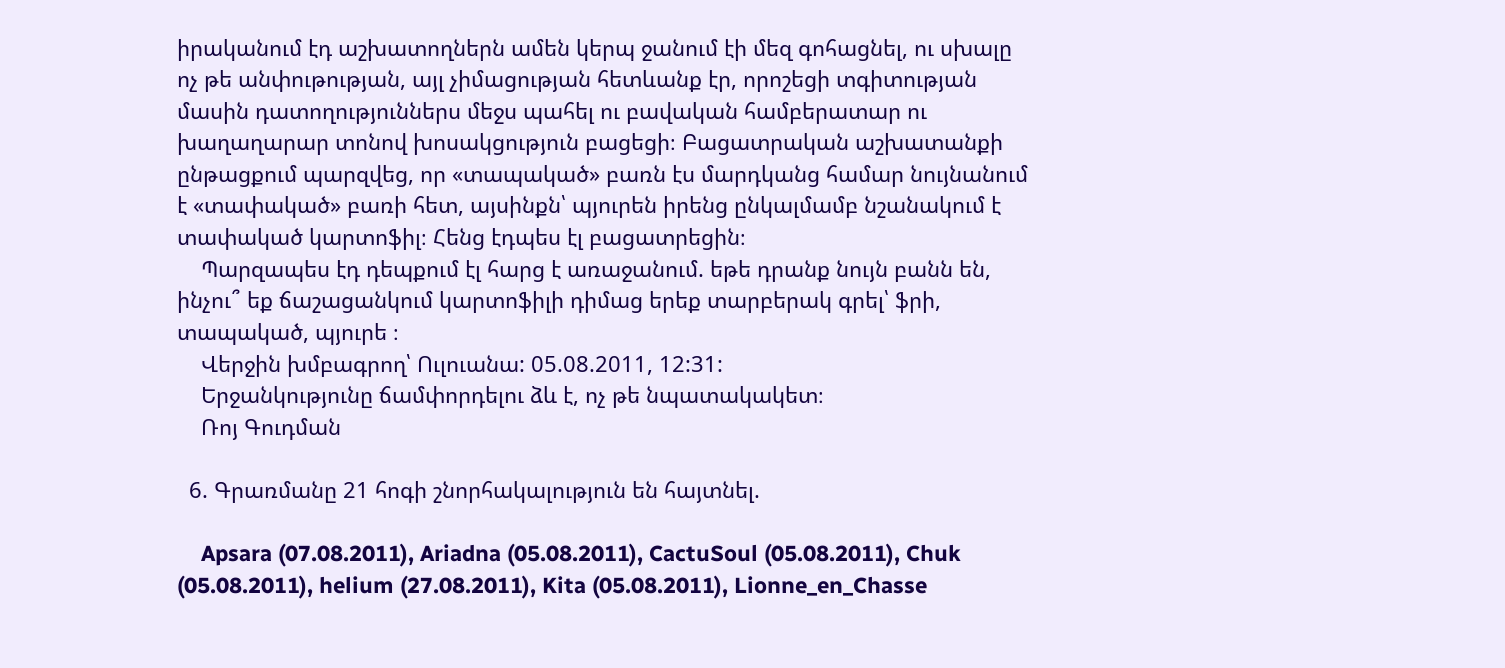իրականում էդ աշխատողներն ամեն կերպ ջանում էի մեզ գոհացնել, ու սխալը ոչ թե անփութության, այլ չիմացության հետևանք էր, որոշեցի տգիտության մասին դատողություններս մեջս պահել ու բավական համբերատար ու խաղաղարար տոնով խոսակցություն բացեցի։ Բացատրական աշխատանքի ընթացքում պարզվեց, որ «տապակած» բառն էս մարդկանց համար նույնանում է «տափակած» բառի հետ, այսինքն՝ պյուրեն իրենց ընկալմամբ նշանակում է տափակած կարտոֆիլ։ Հենց էդպես էլ բացատրեցին։
    Պարզապես էդ դեպքում էլ հարց է առաջանում. եթե դրանք նույն բանն են, ինչու՞ եք ճաշացանկում կարտոֆիլի դիմաց երեք տարբերակ գրել՝ ֆրի, տապակած, պյուրե ։
    Վերջին խմբագրող՝ Ուլուանա: 05.08.2011, 12:31:
    Երջանկությունը ճամփորդելու ձև է, ոչ թե նպատակակետ։
    Ռոյ Գուդման

  6. Գրառմանը 21 հոգի շնորհակալություն են հայտնել.

    Apsara (07.08.2011), Ariadna (05.08.2011), CactuSoul (05.08.2011), Chuk (05.08.2011), helium (27.08.2011), Kita (05.08.2011), Lionne_en_Chasse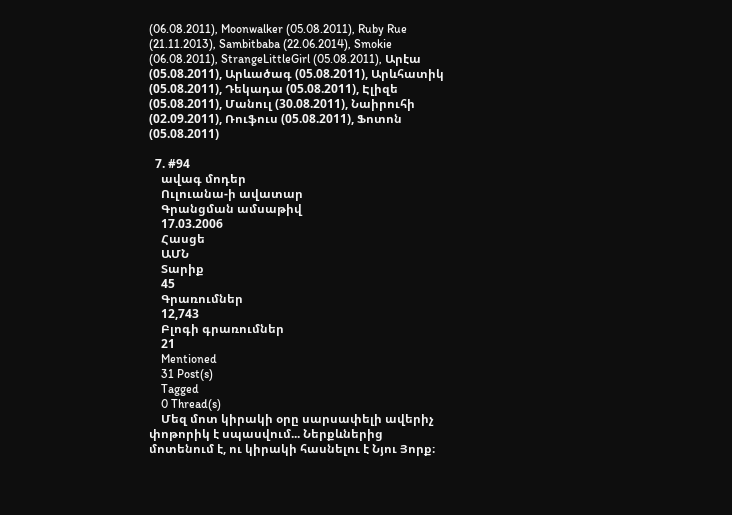(06.08.2011), Moonwalker (05.08.2011), Ruby Rue (21.11.2013), Sambitbaba (22.06.2014), Smokie (06.08.2011), StrangeLittleGirl (05.08.2011), Արէա (05.08.2011), Արևածագ (05.08.2011), Արևհատիկ (05.08.2011), Դեկադա (05.08.2011), Էլիզե (05.08.2011), Մանուլ (30.08.2011), Նաիրուհի (02.09.2011), Ռուֆուս (05.08.2011), Ֆոտոն (05.08.2011)

  7. #94
    ավագ մոդեր
    Ուլուանա-ի ավատար
    Գրանցման ամսաթիվ
    17.03.2006
    Հասցե
    ԱՄՆ
    Տարիք
    45
    Գրառումներ
    12,743
    Բլոգի գրառումներ
    21
    Mentioned
    31 Post(s)
    Tagged
    0 Thread(s)
    Մեզ մոտ կիրակի օրը սարսափելի ավերիչ փոթորիկ է սպասվում... Ներքևներից մոտենում է, ու կիրակի հասնելու է Նյու Յորք։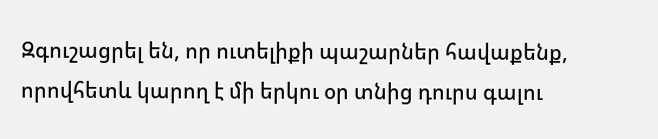Զգուշացրել են, որ ուտելիքի պաշարներ հավաքենք, որովհետև կարող է մի երկու օր տնից դուրս գալու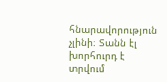հնարավորություն չլինի։ Տանն էլ խորհուրդ է տրվում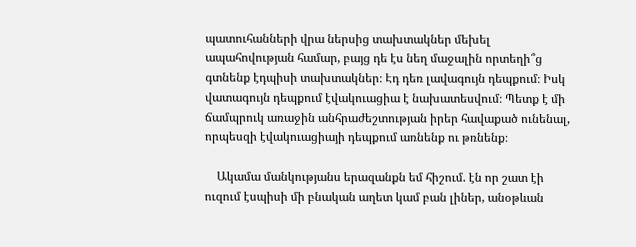պատուհանների վրա ներսից տախտակներ մեխել ապահովության համար, բայց դե էս նեղ մաջալին որտեղի՞ց գտնենք էդպիսի տախտակներ։ Էդ դեռ լավագույն դեպքում։ Իսկ վատագույն դեպքում էվակուացիա է նախատեսվում։ Պետք է մի ճամպրուկ առաջին անհրաժեշտության իրեր հավաքած ունենալ, որպեսզի էվակուացիայի դեպքում առնենք ու թռնենք։

    Ակամա մանկությանս երազանքն եմ հիշում. էն որ շատ էի ուզում էսպիսի մի բնական աղետ կամ բան լիներ, անօթևան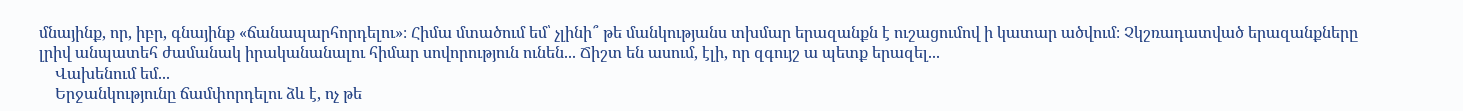մնայինք, որ, իբր, գնայինք «ճանապարհորդելու»։ Հիմա մտածում եմ՝ չլինի՞ թե մանկությանս տխմար երազանքն է ուշացումով ի կատար ածվում։ Չկշռադատված երազանքները լրիվ անպատեհ ժամանակ իրականանալու հիմար սովորություն ունեն... Ճիշտ են ասում, էլի, որ զգույշ ա պետք երազել...
    Վախենում եմ...
    Երջանկությունը ճամփորդելու ձև է, ոչ թե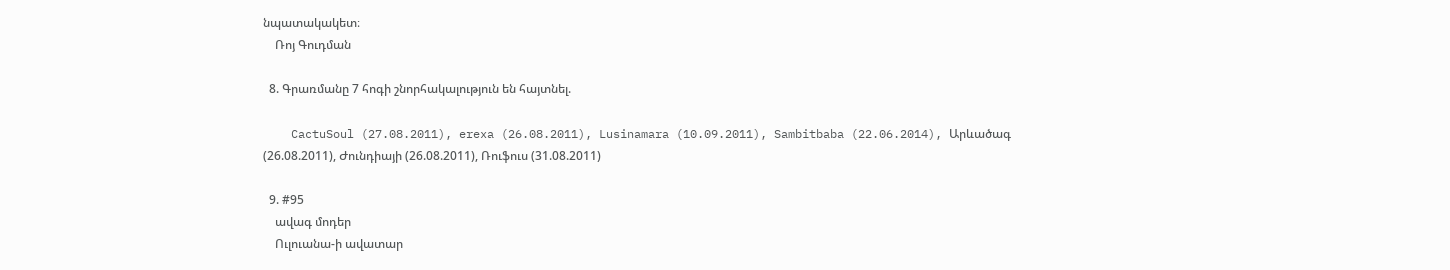նպատակակետ։
    Ռոյ Գուդման

  8. Գրառմանը 7 հոգի շնորհակալություն են հայտնել.

    CactuSoul (27.08.2011), erexa (26.08.2011), Lusinamara (10.09.2011), Sambitbaba (22.06.2014), Արևածագ (26.08.2011), Ժունդիայի (26.08.2011), Ռուֆուս (31.08.2011)

  9. #95
    ավագ մոդեր
    Ուլուանա-ի ավատար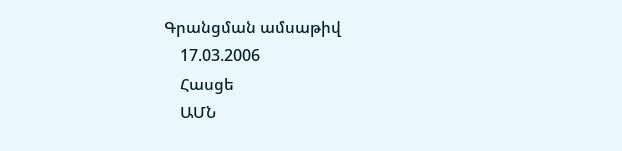Գրանցման ամսաթիվ
    17.03.2006
    Հասցե
    ԱՄՆ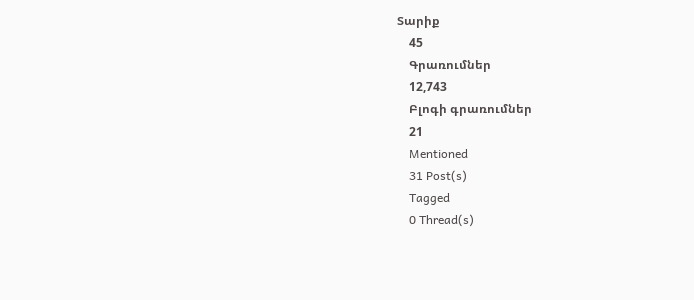Տարիք
    45
    Գրառումներ
    12,743
    Բլոգի գրառումներ
    21
    Mentioned
    31 Post(s)
    Tagged
    0 Thread(s)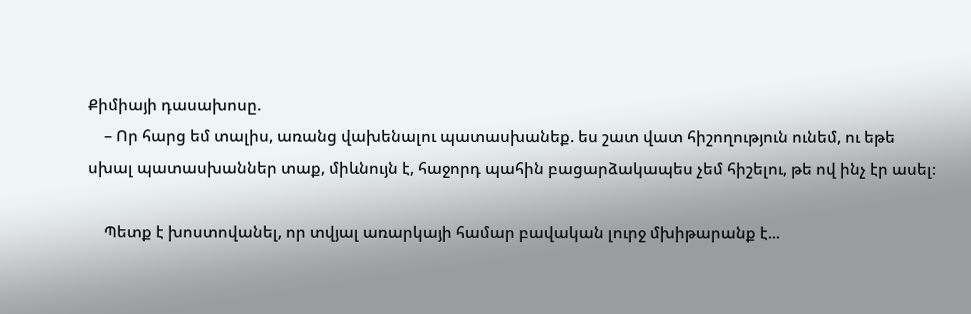Քիմիայի դասախոսը.
    – Որ հարց եմ տալիս, առանց վախենալու պատասխանեք. ես շատ վատ հիշողություն ունեմ, ու եթե սխալ պատասխաններ տաք, միևնույն է, հաջորդ պահին բացարձակապես չեմ հիշելու, թե ով ինչ էր ասել։

    Պետք է խոստովանել, որ տվյալ առարկայի համար բավական լուրջ մխիթարանք է...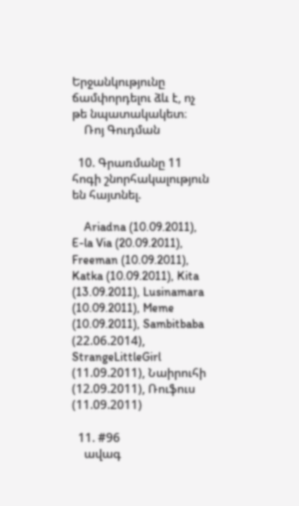Երջանկությունը ճամփորդելու ձև է, ոչ թե նպատակակետ։
    Ռոյ Գուդման

  10. Գրառմանը 11 հոգի շնորհակալություն են հայտնել.

    Ariadna (10.09.2011), E-la Via (20.09.2011), Freeman (10.09.2011), Katka (10.09.2011), Kita (13.09.2011), Lusinamara (10.09.2011), Meme (10.09.2011), Sambitbaba (22.06.2014), StrangeLittleGirl (11.09.2011), Նաիրուհի (12.09.2011), Ռուֆուս (11.09.2011)

  11. #96
    ավագ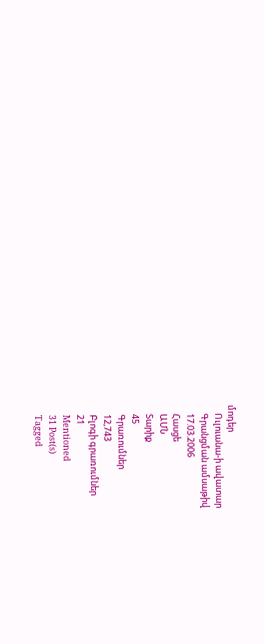մոդեր
    Ուլուանա-ի ավատար
    Գրանցման ամսաթիվ
    17.03.2006
    Հասցե
    ԱՄՆ
    Տարիք
    45
    Գրառումներ
    12,743
    Բլոգի գրառումներ
    21
    Mentioned
    31 Post(s)
    Tagged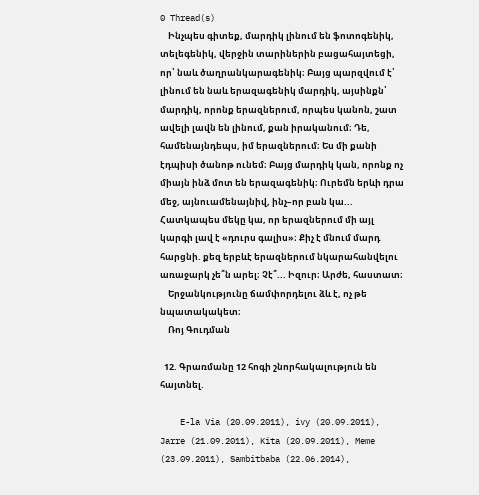0 Thread(s)
    Ինչպես գիտեք, մարդիկ լինում են ֆոտոգենիկ, տելեգենիկ, վերջին տարիներին բացահայտեցի, որ՝ նաև ծաղրանկարագենիկ։ Բայց պարզվում է՝ լինում են նաև երազագենիկ մարդիկ, այսինքն՝ մարդիկ, որոնք երազներում, որպես կանոն, շատ ավելի լավն են լինում, քան իրականում։ Դե, համենայնդեպս, իմ երազներում։ Ես մի քանի էդպիսի ծանոթ ունեմ։ Բայց մարդիկ կան, որոնք ոչ միայն ինձ մոտ են երազագենիկ։ Ուրեմն երևի դրա մեջ, այնուամենայնիվ, ինչ–որ բան կա... Հատկապես մեկը կա, որ երազներում մի այլ կարգի լավ է «դուրս գալիս»։ Քիչ է մնում մարդ հարցնի. քեզ երբևէ երազներում նկարահանվելու առաջարկ չե՞ն արել։ Չէ՞... Իզուր։ Արժե, հաստատ։
    Երջանկությունը ճամփորդելու ձև է, ոչ թե նպատակակետ։
    Ռոյ Գուդման

  12. Գրառմանը 12 հոգի շնորհակալություն են հայտնել.

    E-la Via (20.09.2011), ivy (20.09.2011), Jarre (21.09.2011), Kita (20.09.2011), Meme (23.09.2011), Sambitbaba (22.06.2014),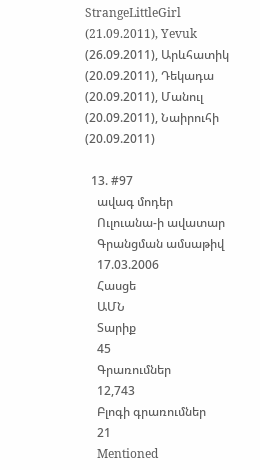StrangeLittleGirl (21.09.2011), Yevuk (26.09.2011), Արևհատիկ (20.09.2011), Դեկադա (20.09.2011), Մանուլ (20.09.2011), Նաիրուհի (20.09.2011)

  13. #97
    ավագ մոդեր
    Ուլուանա-ի ավատար
    Գրանցման ամսաթիվ
    17.03.2006
    Հասցե
    ԱՄՆ
    Տարիք
    45
    Գրառումներ
    12,743
    Բլոգի գրառումներ
    21
    Mentioned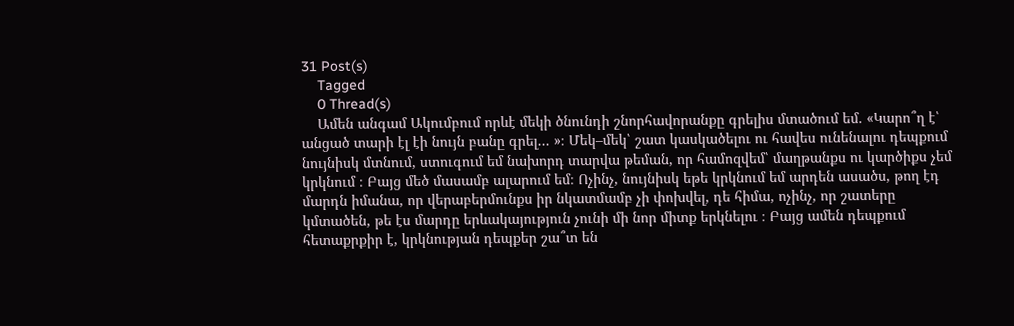31 Post(s)
    Tagged
    0 Thread(s)
    Ամեն անգամ Ակումբում որևէ մեկի ծնունդի շնորհավորանքը գրելիս մտածում եմ. «Կարո՞ղ է՝ անցած տարի էլ էի նույն բանը գրել... »։ Մեկ–մեկ՝ շատ կասկածելու ու հավես ունենալու դեպքում նույնիսկ մտնում, ստուգում եմ նախորդ տարվա թեման, որ համոզվեմ՝ մաղթանքս ու կարծիքս չեմ կրկնում ։ Բայց մեծ մասամբ ալարում եմ։ Ոչինչ, նույնիսկ եթե կրկնում եմ արդեն ասածս, թող էդ մարդն իմանա, որ վերաբերմունքս իր նկատմամբ չի փոխվել, դե հիմա, ոչինչ, որ շատերը կմտածեն, թե էս մարդը երևակայություն չունի մի նոր միտք երկնելու ։ Բայց ամեն դեպքում հետաքրքիր է, կրկնության դեպքեր շա՞տ են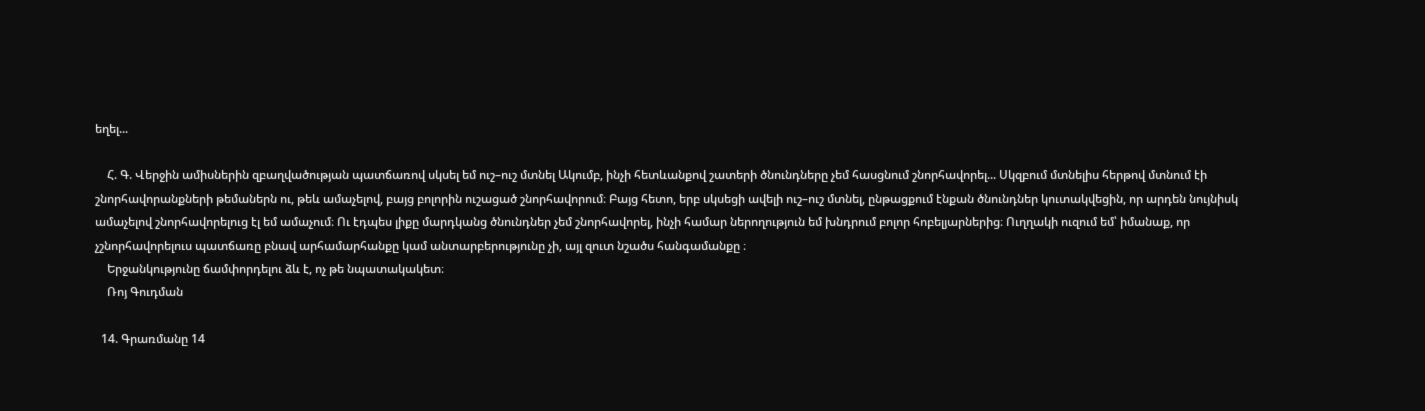եղել...

    Հ. Գ. Վերջին ամիսներին զբաղվածության պատճառով սկսել եմ ուշ–ուշ մտնել Ակումբ, ինչի հետևանքով շատերի ծնունդները չեմ հասցնում շնորհավորել... Սկզբում մտնելիս հերթով մտնում էի շնորհավորանքների թեմաներն ու, թեև ամաչելով, բայց բոլորին ուշացած շնորհավորում։ Բայց հետո, երբ սկսեցի ավելի ուշ–ուշ մտնել, ընթացքում էնքան ծնունդներ կուտակվեցին, որ արդեն նույնիսկ ամաչելով շնորհավորելուց էլ եմ ամաչում։ Ու էդպես լիքը մարդկանց ծնունդներ չեմ շնորհավորել, ինչի համար ներողություն եմ խնդրում բոլոր հոբելյարներից։ Ուղղակի ուզում եմ՝ իմանաք, որ չշնորհավորելուս պատճառը բնավ արհամարհանքը կամ անտարբերությունը չի, այլ զուտ նշածս հանգամանքը ։
    Երջանկությունը ճամփորդելու ձև է, ոչ թե նպատակակետ։
    Ռոյ Գուդման

  14. Գրառմանը 14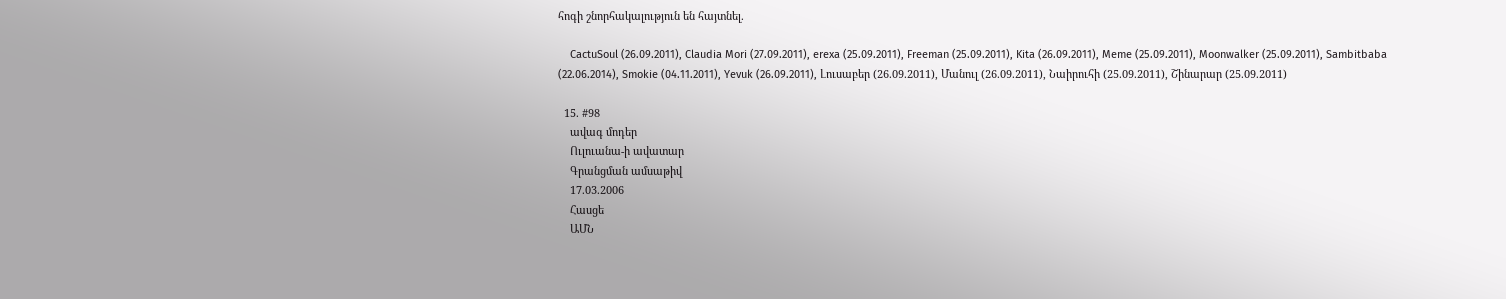հոգի շնորհակալություն են հայտնել.

    CactuSoul (26.09.2011), Claudia Mori (27.09.2011), erexa (25.09.2011), Freeman (25.09.2011), Kita (26.09.2011), Meme (25.09.2011), Moonwalker (25.09.2011), Sambitbaba (22.06.2014), Smokie (04.11.2011), Yevuk (26.09.2011), Լուսաբեր (26.09.2011), Մանուլ (26.09.2011), Նաիրուհի (25.09.2011), Շինարար (25.09.2011)

  15. #98
    ավագ մոդեր
    Ուլուանա-ի ավատար
    Գրանցման ամսաթիվ
    17.03.2006
    Հասցե
    ԱՄՆ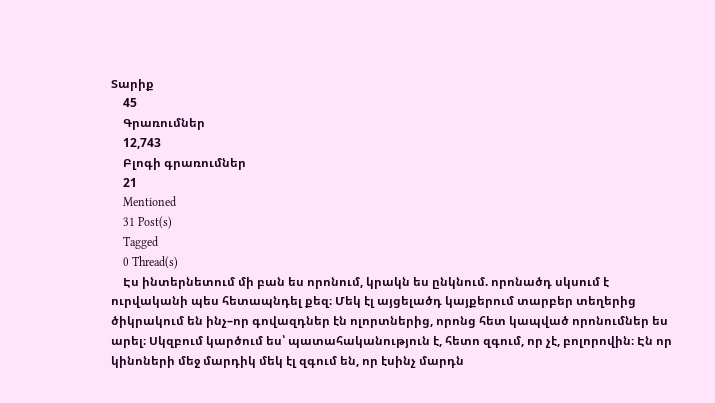Տարիք
    45
    Գրառումներ
    12,743
    Բլոգի գրառումներ
    21
    Mentioned
    31 Post(s)
    Tagged
    0 Thread(s)
    Էս ինտերնետում մի բան ես որոնում, կրակն ես ընկնում. որոնածդ սկսում է ուրվականի պես հետապնդել քեզ։ Մեկ էլ այցելածդ կայքերում տարբեր տեղերից ծիկրակում են ինչ–որ գովազդներ էն ոլորտներից, որոնց հետ կապված որոնումներ ես արել։ Սկզբում կարծում ես՝ պատահականություն է, հետո զգում, որ չէ, բոլորովին։ Էն որ կինոների մեջ մարդիկ մեկ էլ զգում են, որ էսինչ մարդն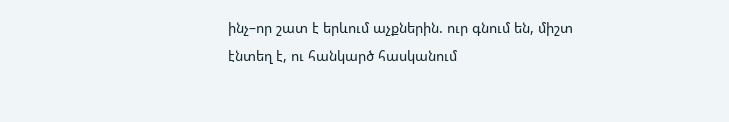ինչ–որ շատ է երևում աչքներին. ուր գնում են, միշտ էնտեղ է, ու հանկարծ հասկանում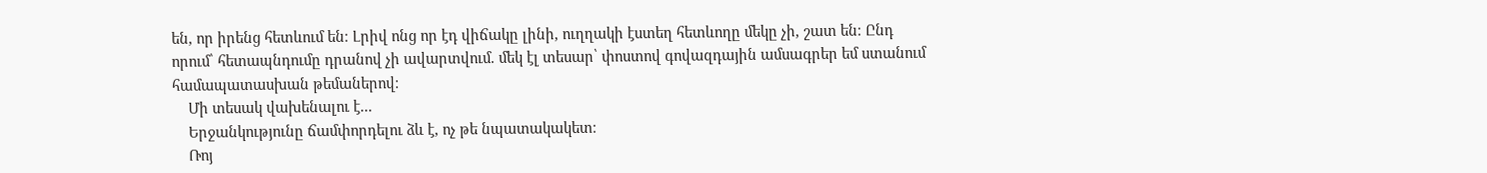են, որ իրենց հետևում են։ Լրիվ ոնց որ էդ վիճակը լինի, ուղղակի էստեղ հետևողը մեկը չի, շատ են։ Ընդ որում՝ հետապնդումը դրանով չի ավարտվում. մեկ էլ տեսար՝ փոստով գովազդային ամսագրեր եմ ստանում համապատասխան թեմաներով։
    Մի տեսակ վախենալու է...
    Երջանկությունը ճամփորդելու ձև է, ոչ թե նպատակակետ։
    Ռոյ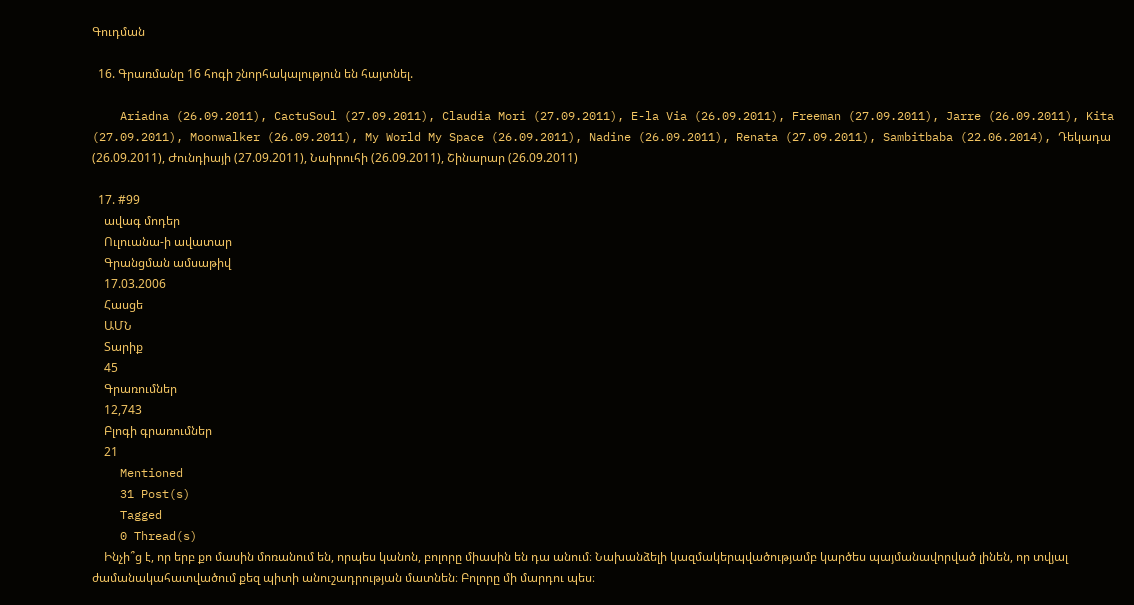Գուդման

  16. Գրառմանը 16 հոգի շնորհակալություն են հայտնել.

    Ariadna (26.09.2011), CactuSoul (27.09.2011), Claudia Mori (27.09.2011), E-la Via (26.09.2011), Freeman (27.09.2011), Jarre (26.09.2011), Kita (27.09.2011), Moonwalker (26.09.2011), My World My Space (26.09.2011), Nadine (26.09.2011), Renata (27.09.2011), Sambitbaba (22.06.2014), Դեկադա (26.09.2011), Ժունդիայի (27.09.2011), Նաիրուհի (26.09.2011), Շինարար (26.09.2011)

  17. #99
    ավագ մոդեր
    Ուլուանա-ի ավատար
    Գրանցման ամսաթիվ
    17.03.2006
    Հասցե
    ԱՄՆ
    Տարիք
    45
    Գրառումներ
    12,743
    Բլոգի գրառումներ
    21
    Mentioned
    31 Post(s)
    Tagged
    0 Thread(s)
    Ինչի՞ց է, որ երբ քո մասին մոռանում են, որպես կանոն, բոլորը միասին են դա անում։ Նախանձելի կազմակերպվածությամբ կարծես պայմանավորված լինեն, որ տվյալ ժամանակահատվածում քեզ պիտի անուշադրության մատնեն։ Բոլորը մի մարդու պես։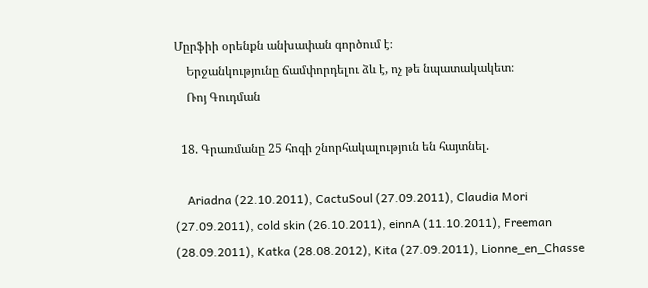Մըրֆիի օրենքն անխափան գործում է։
    Երջանկությունը ճամփորդելու ձև է, ոչ թե նպատակակետ։
    Ռոյ Գուդման

  18. Գրառմանը 25 հոգի շնորհակալություն են հայտնել.

    Ariadna (22.10.2011), CactuSoul (27.09.2011), Claudia Mori (27.09.2011), cold skin (26.10.2011), einnA (11.10.2011), Freeman (28.09.2011), Katka (28.08.2012), Kita (27.09.2011), Lionne_en_Chasse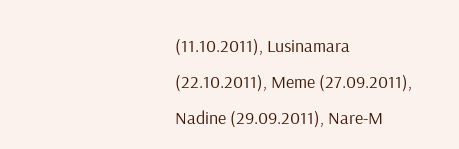(11.10.2011), Lusinamara (22.10.2011), Meme (27.09.2011), Nadine (29.09.2011), Nare-M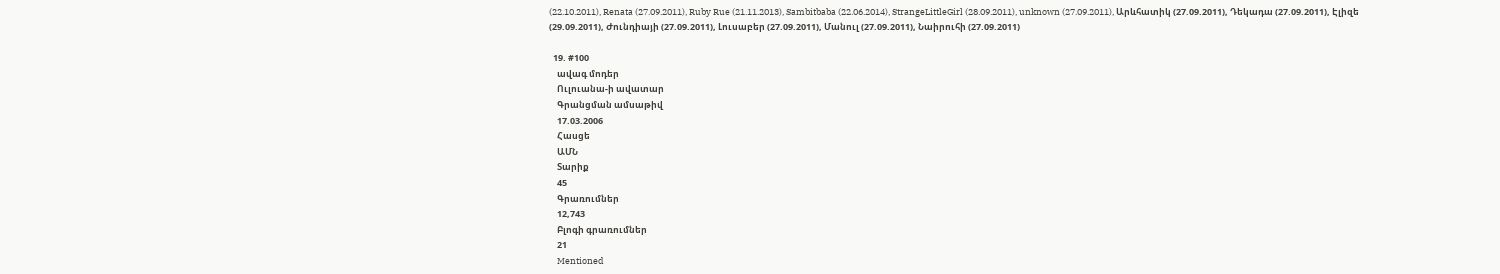(22.10.2011), Renata (27.09.2011), Ruby Rue (21.11.2013), Sambitbaba (22.06.2014), StrangeLittleGirl (28.09.2011), unknown (27.09.2011), Արևհատիկ (27.09.2011), Դեկադա (27.09.2011), Էլիզե (29.09.2011), Ժունդիայի (27.09.2011), Լուսաբեր (27.09.2011), Մանուլ (27.09.2011), Նաիրուհի (27.09.2011)

  19. #100
    ավագ մոդեր
    Ուլուանա-ի ավատար
    Գրանցման ամսաթիվ
    17.03.2006
    Հասցե
    ԱՄՆ
    Տարիք
    45
    Գրառումներ
    12,743
    Բլոգի գրառումներ
    21
    Mentioned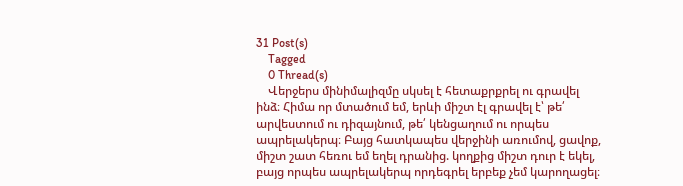31 Post(s)
    Tagged
    0 Thread(s)
    Վերջերս մինիմալիզմը սկսել է հետաքրքրել ու գրավել ինձ։ Հիմա որ մտածում եմ, երևի միշտ էլ գրավել է՝ թե՛ արվեստում ու դիզայնում, թե՛ կենցաղում ու որպես ապրելակերպ։ Բայց հատկապես վերջինի առումով, ցավոք, միշտ շատ հեռու եմ եղել դրանից. կողքից միշտ դուր է եկել, բայց որպես ապրելակերպ որդեգրել երբեք չեմ կարողացել։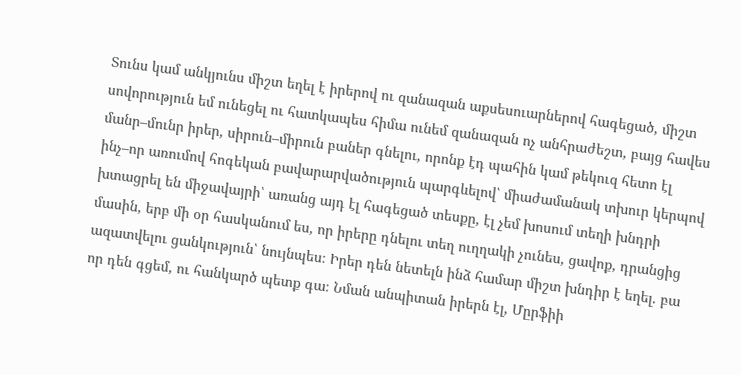Տունս կամ անկյունս միշտ եղել է իրերով ու զանազան աքսեսուարներով հագեցած, միշտ սովորություն եմ ունեցել ու հատկապես հիմա ունեմ զանազան ոչ անհրաժեշտ, բայց հավես մանր–մունր իրեր, սիրուն–միրուն բաներ գնելու, որոնք էդ պահին կամ թեկուզ հետո էլ ինչ–որ առումով հոգեկան բավարարվածություն պարգևելով՝ միաժամանակ տխուր կերպով խտացրել են միջավայրի՝ առանց այդ էլ հագեցած տեսքը, էլ չեմ խոսում տեղի խնդրի մասին, երբ մի օր հասկանում ես, որ իրերը դնելու տեղ ուղղակի չունես, ցավոք, դրանցից ազատվելու ցանկություն՝ նույնպես։ Իրեր դեն նետելն ինձ համար միշտ խնդիր է եղել. բա որ դեն գցեմ, ու հանկարծ պետք գա։ Նման անպիտան իրերն էլ, Մըրֆիի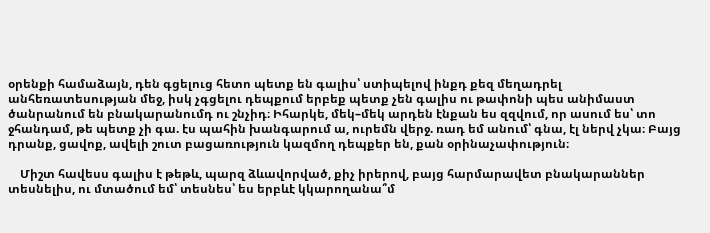օրենքի համաձայն, դեն գցելուց հետո պետք են գալիս՝ ստիպելով ինքդ քեզ մեղադրել անհեռատեսության մեջ, իսկ չգցելու դեպքում երբեք պետք չեն գալիս ու թափոնի պես անիմաստ ծանրանում են բնակարանումդ ու շնչիդ։ Իհարկե, մեկ–մեկ արդեն էնքան ես զզվում, որ ասում ես՝ տո ջհանդամ, թե պետք չի գա. էս պահին խանգարում ա, ուրեմն վերջ. ռադ եմ անում՝ գնա, էլ ներվ չկա։ Բայց դրանք, ցավոք, ավելի շուտ բացառություն կազմող դեպքեր են, քան օրինաչափություն։

    Միշտ հավեսս գալիս է թեթև, պարզ ձևավորված, քիչ իրերով, բայց հարմարավետ բնակարաններ տեսնելիս, ու մտածում եմ՝ տեսնես՝ ես երբևէ կկարողանա՞մ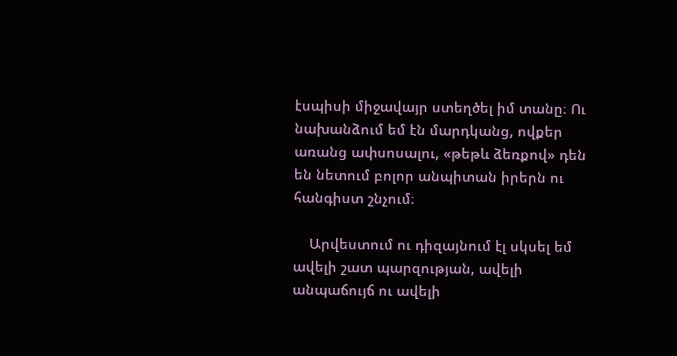էսպիսի միջավայր ստեղծել իմ տանը։ Ու նախանձում եմ էն մարդկանց, ովքեր առանց ափսոսալու, «թեթև ձեռքով» դեն են նետում բոլոր անպիտան իրերն ու հանգիստ շնչում։

    Արվեստում ու դիզայնում էլ սկսել եմ ավելի շատ պարզության, ավելի անպաճույճ ու ավելի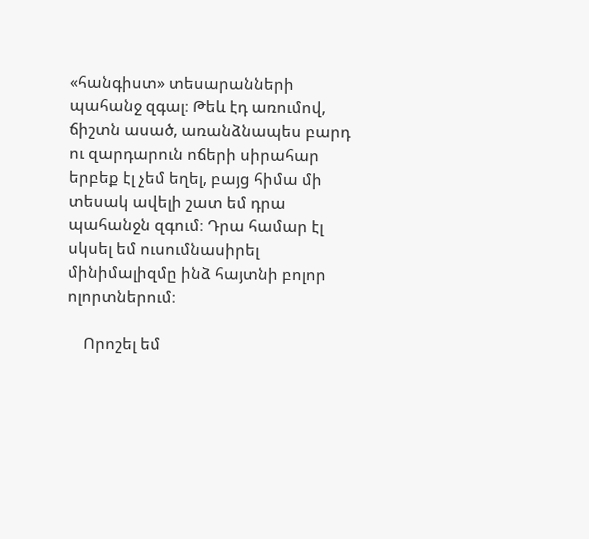«հանգիստ» տեսարանների պահանջ զգալ։ Թեև էդ առումով, ճիշտն ասած, առանձնապես բարդ ու զարդարուն ոճերի սիրահար երբեք էլ չեմ եղել, բայց հիմա մի տեսակ ավելի շատ եմ դրա պահանջն զգում։ Դրա համար էլ սկսել եմ ուսումնասիրել մինիմալիզմը ինձ հայտնի բոլոր ոլորտներում։

    Որոշել եմ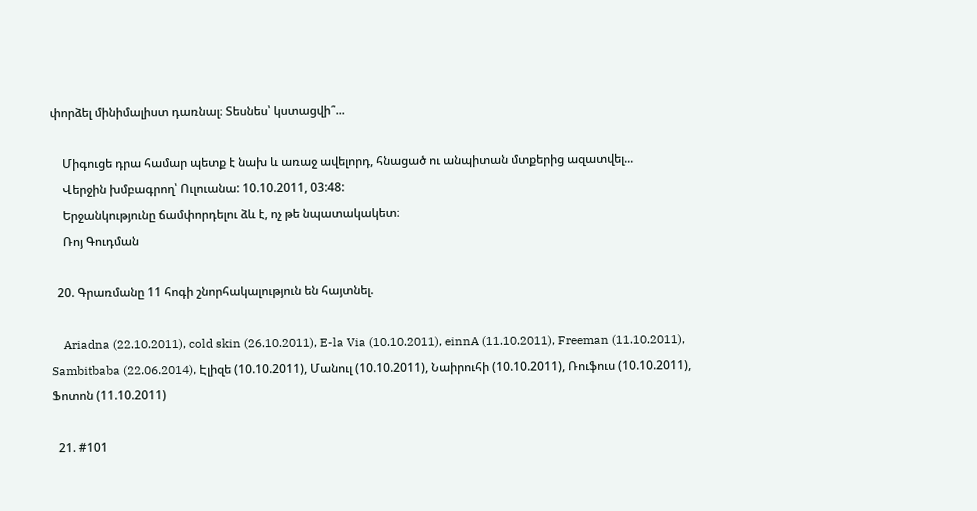փորձել մինիմալիստ դառնալ։ Տեսնես՝ կստացվի՞...

    Միգուցե դրա համար պետք է նախ և առաջ ավելորդ, հնացած ու անպիտան մտքերից ազատվել...
    Վերջին խմբագրող՝ Ուլուանա: 10.10.2011, 03:48:
    Երջանկությունը ճամփորդելու ձև է, ոչ թե նպատակակետ։
    Ռոյ Գուդման

  20. Գրառմանը 11 հոգի շնորհակալություն են հայտնել.

    Ariadna (22.10.2011), cold skin (26.10.2011), E-la Via (10.10.2011), einnA (11.10.2011), Freeman (11.10.2011), Sambitbaba (22.06.2014), Էլիզե (10.10.2011), Մանուլ (10.10.2011), Նաիրուհի (10.10.2011), Ռուֆուս (10.10.2011), Ֆոտոն (11.10.2011)

  21. #101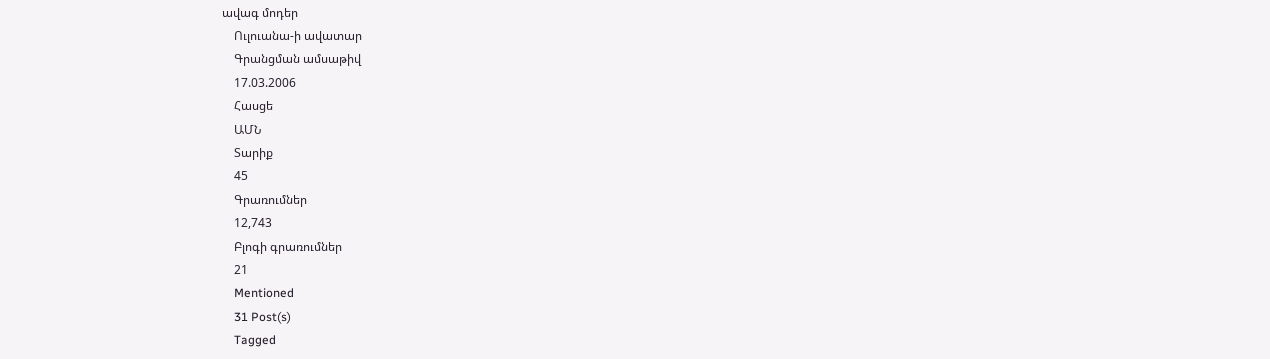ավագ մոդեր
    Ուլուանա-ի ավատար
    Գրանցման ամսաթիվ
    17.03.2006
    Հասցե
    ԱՄՆ
    Տարիք
    45
    Գրառումներ
    12,743
    Բլոգի գրառումներ
    21
    Mentioned
    31 Post(s)
    Tagged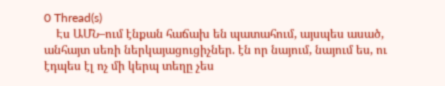0 Thread(s)
    Էս ԱՄՆ–ում էնքան հաճախ են պատահում, այսպես ասած, անհայտ սեռի ներկայացուցիչներ. էն որ նայում, նայում ես, ու էդպես էլ ոչ մի կերպ տեղը չես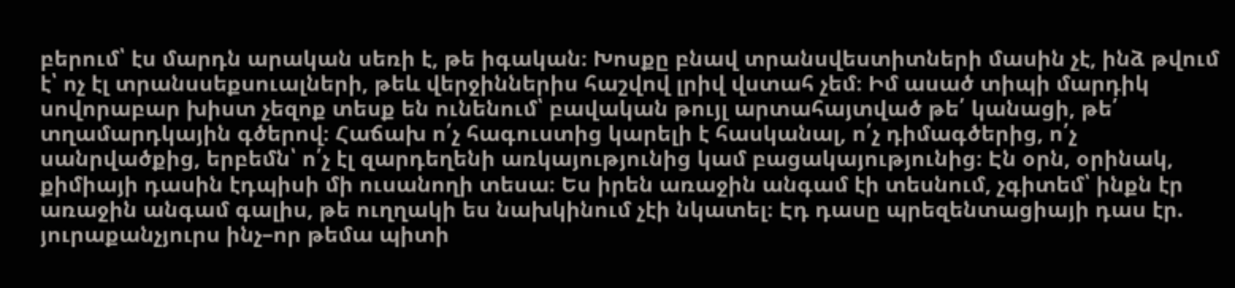բերում՝ էս մարդն արական սեռի է, թե իգական։ Խոսքը բնավ տրանսվեստիտների մասին չէ, ինձ թվում է՝ ոչ էլ տրանսսեքսուալների, թեև վերջիններիս հաշվով լրիվ վստահ չեմ։ Իմ ասած տիպի մարդիկ սովորաբար խիստ չեզոք տեսք են ունենում՝ բավական թույլ արտահայտված թե՛ կանացի, թե՛ տղամարդկային գծերով։ Հաճախ ո՛չ հագուստից կարելի է հասկանալ, ո՛չ դիմագծերից, ո՛չ սանրվածքից, երբեմն՝ ո՛չ էլ զարդեղենի առկայությունից կամ բացակայությունից։ Էն օրն, օրինակ, քիմիայի դասին էդպիսի մի ուսանողի տեսա։ Ես իրեն առաջին անգամ էի տեսնում, չգիտեմ՝ ինքն էր առաջին անգամ գալիս, թե ուղղակի ես նախկինում չէի նկատել։ Էդ դասը պրեզենտացիայի դաս էր. յուրաքանչյուրս ինչ–որ թեմա պիտի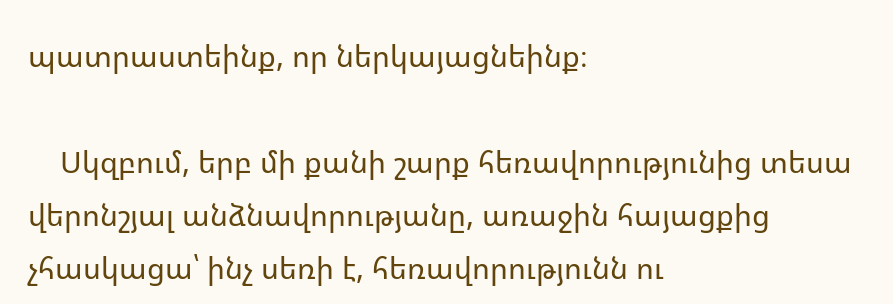պատրաստեինք, որ ներկայացնեինք։

    Սկզբում, երբ մի քանի շարք հեռավորությունից տեսա վերոնշյալ անձնավորությանը, առաջին հայացքից չհասկացա՝ ինչ սեռի է, հեռավորությունն ու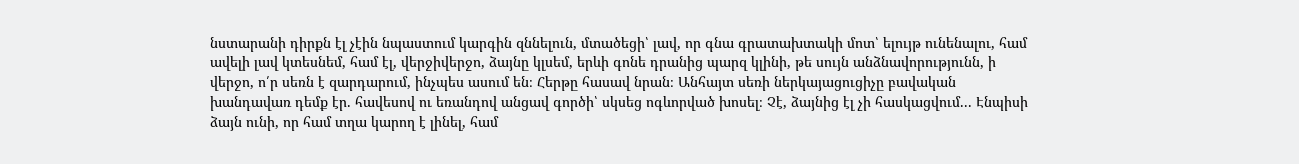նստարանի դիրքն էլ չէին նպաստում կարգին զննելուն, մտածեցի՝ լավ, որ գնա գրատախտակի մոտ՝ ելույթ ունենալու, համ ավելի լավ կտեսնեմ, համ էլ, վերջիվերջո, ձայնը կլսեմ, երևի գոնե դրանից պարզ կլինի, թե սույն անձնավորությունն, ի վերջո, ո՛ր սեռն է զարդարում, ինչպես ասում են։ Հերթը հասավ նրան։ Անհայտ սեռի ներկայացուցիչը բավական խանդավառ դեմք էր. հավեսով ու եռանդով անցավ գործի՝ սկսեց ոգևորված խոսել։ Չէ, ձայնից էլ չի հասկացվում... Էնպիսի ձայն ունի, որ համ տղա կարող է լինել, համ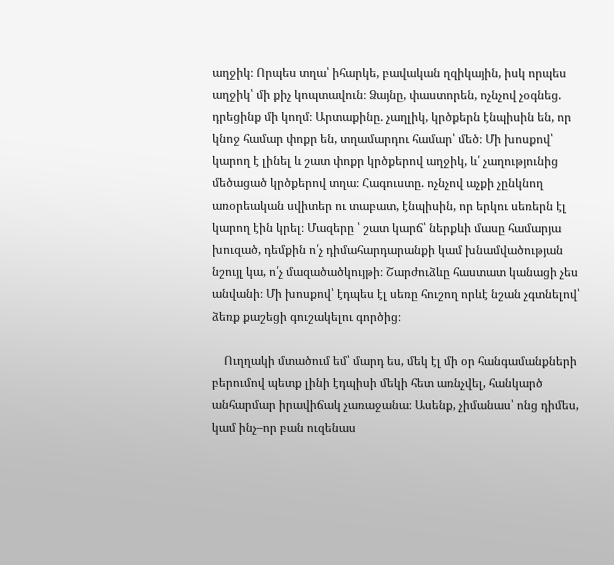աղջիկ։ Որպես տղա՝ իհարկե, բավական ղզիկային, իսկ որպես աղջիկ՝ մի քիչ կոպտավուն։ Ձայնը, փաստորեն, ոչնչով չօգնեց. դրեցինք մի կողմ։ Արտաքինը. չաղլիկ, կրծքերն էնպիսին են, որ կնոջ համար փոքր են, տղամարդու համար՝ մեծ։ Մի խոսքով՝ կարող է լինել և շատ փոքր կրծքերով աղջիկ, և՛ չաղությունից մեծացած կրծքերով տղա։ Հագուստը. ոչնչով աչքի չընկնող առօրեական սվիտեր ու տաբատ, էնպիսին, որ երկու սեռերն էլ կարող էին կրել։ Մազերը ՝ շատ կարճ՝ ներքևի մասը համարյա խուզած, դեմքին ո՛չ դիմահարդարանքի կամ խնամվածության նշույլ կա, ո՛չ մազածածկույթի։ Շարժուձևը հաստատ կանացի չես անվանի։ Մի խոսքով՝ էդպես էլ սեռը հուշող որևէ նշան չգտնելով՝ ձեռք քաշեցի գուշակելու գործից։

    Ուղղակի մտածում եմ՝ մարդ ես, մեկ էլ մի օր հանգամանքների բերումով պետք լինի էդպիսի մեկի հետ առնչվել, հանկարծ անհարմար իրավիճակ չառաջանա։ Ասենք, չիմանաս՝ ոնց դիմես, կամ ինչ–որ բան ուզենաս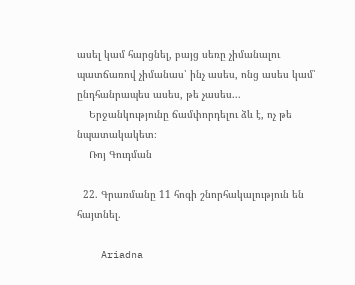ասել կամ հարցնել, բայց սեռը չիմանալու պատճառով չիմանաս՝ ինչ ասես, ոնց ասես կամ՝ ընդհանրապես ասես, թե չասես...
    Երջանկությունը ճամփորդելու ձև է, ոչ թե նպատակակետ։
    Ռոյ Գուդման

  22. Գրառմանը 11 հոգի շնորհակալություն են հայտնել.

    Ariadna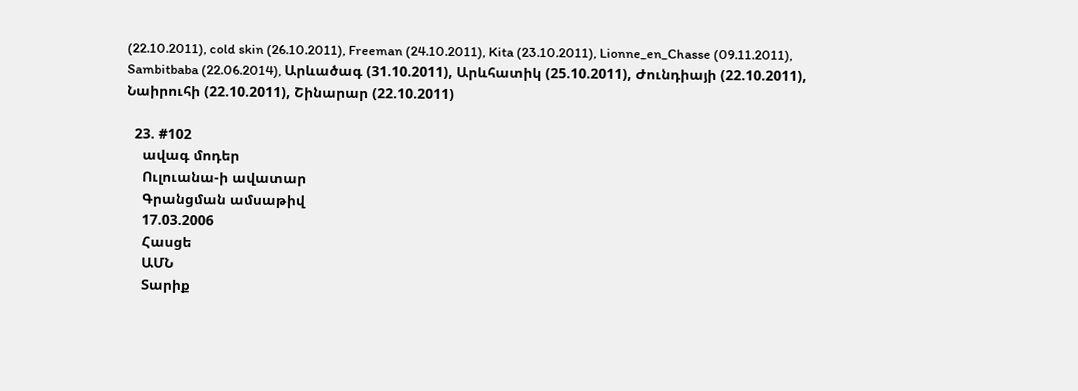(22.10.2011), cold skin (26.10.2011), Freeman (24.10.2011), Kita (23.10.2011), Lionne_en_Chasse (09.11.2011), Sambitbaba (22.06.2014), Արևածագ (31.10.2011), Արևհատիկ (25.10.2011), Ժունդիայի (22.10.2011), Նաիրուհի (22.10.2011), Շինարար (22.10.2011)

  23. #102
    ավագ մոդեր
    Ուլուանա-ի ավատար
    Գրանցման ամսաթիվ
    17.03.2006
    Հասցե
    ԱՄՆ
    Տարիք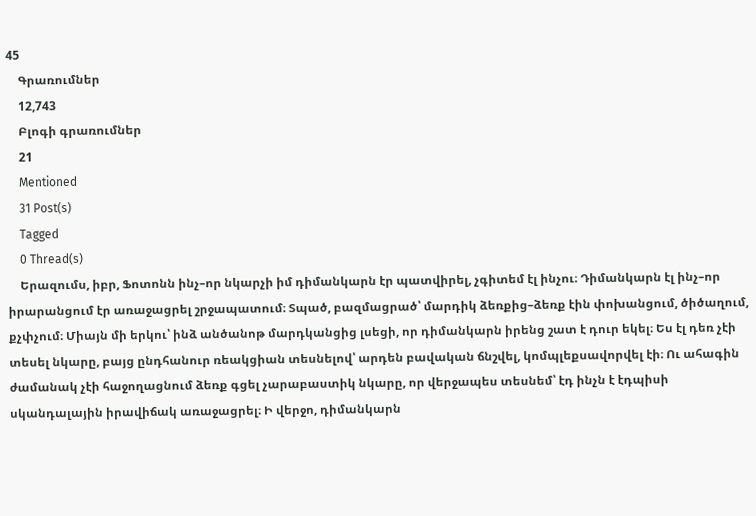45
    Գրառումներ
    12,743
    Բլոգի գրառումներ
    21
    Mentioned
    31 Post(s)
    Tagged
    0 Thread(s)
    Երազումս, իբր, Ֆոտոնն ինչ–որ նկարչի իմ դիմանկարն էր պատվիրել, չգիտեմ էլ ինչու։ Դիմանկարն էլ ինչ–որ իրարանցում էր առաջացրել շրջապատում։ Տպած, բազմացրած՝ մարդիկ ձեռքից–ձեռք էին փոխանցում, ծիծաղում, քչփչում։ Միայն մի երկու՝ ինձ անծանոթ մարդկանցից լսեցի, որ դիմանկարն իրենց շատ է դուր եկել։ Ես էլ դեռ չէի տեսել նկարը, բայց ընդհանուր ռեակցիան տեսնելով՝ արդեն բավական ճնշվել, կոմպլեքսավորվել էի։ Ու ահագին ժամանակ չէի հաջողացնում ձեռք գցել չարաբաստիկ նկարը, որ վերջապես տեսնեմ՝ էդ ինչն է էդպիսի սկանդալային իրավիճակ առաջացրել։ Ի վերջո, դիմանկարն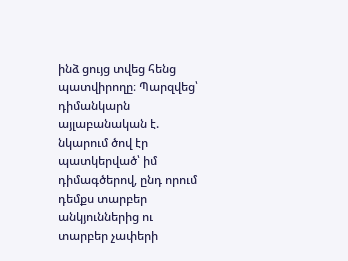ինձ ցույց տվեց հենց պատվիրողը։ Պարզվեց՝ դիմանկարն այլաբանական է. նկարում ծով էր պատկերված՝ իմ դիմագծերով, ընդ որում դեմքս տարբեր անկյուններից ու տարբեր չափերի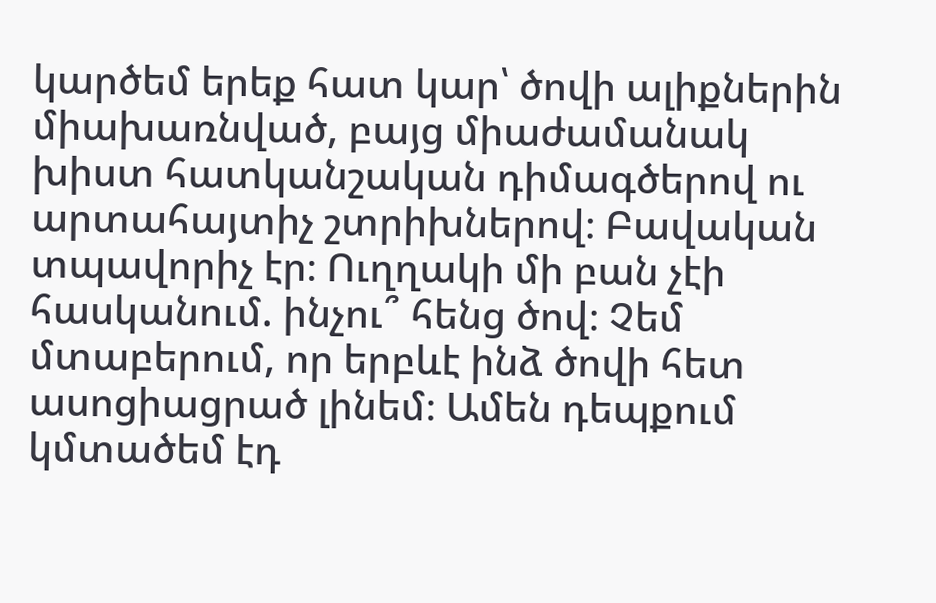կարծեմ երեք հատ կար՝ ծովի ալիքներին միախառնված, բայց միաժամանակ խիստ հատկանշական դիմագծերով ու արտահայտիչ շտրիխներով։ Բավական տպավորիչ էր։ Ուղղակի մի բան չէի հասկանում. ինչու՞ հենց ծով։ Չեմ մտաբերում, որ երբևէ ինձ ծովի հետ ասոցիացրած լինեմ։ Ամեն դեպքում կմտածեմ էդ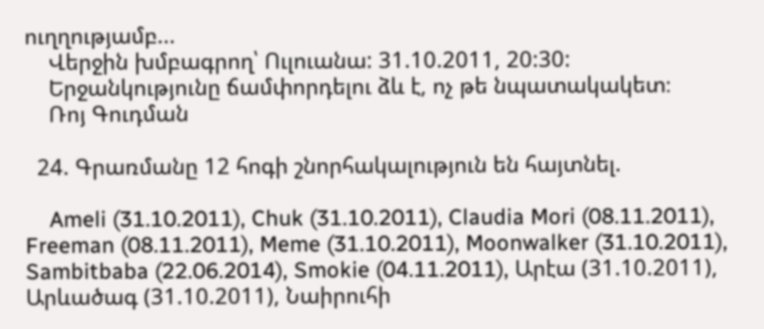ուղղությամբ...
    Վերջին խմբագրող՝ Ուլուանա: 31.10.2011, 20:30:
    Երջանկությունը ճամփորդելու ձև է, ոչ թե նպատակակետ։
    Ռոյ Գուդման

  24. Գրառմանը 12 հոգի շնորհակալություն են հայտնել.

    Ameli (31.10.2011), Chuk (31.10.2011), Claudia Mori (08.11.2011), Freeman (08.11.2011), Meme (31.10.2011), Moonwalker (31.10.2011), Sambitbaba (22.06.2014), Smokie (04.11.2011), Արէա (31.10.2011), Արևածագ (31.10.2011), Նաիրուհի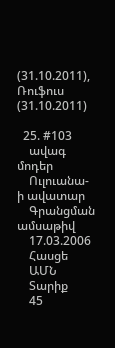(31.10.2011), Ռուֆուս (31.10.2011)

  25. #103
    ավագ մոդեր
    Ուլուանա-ի ավատար
    Գրանցման ամսաթիվ
    17.03.2006
    Հասցե
    ԱՄՆ
    Տարիք
    45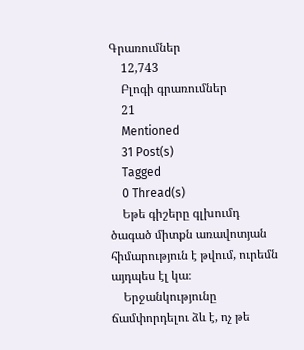Գրառումներ
    12,743
    Բլոգի գրառումներ
    21
    Mentioned
    31 Post(s)
    Tagged
    0 Thread(s)
    Եթե գիշերը գլխումդ ծագած միտքն առավոտյան հիմարություն է թվում, ուրեմն այդպես էլ կա։
    Երջանկությունը ճամփորդելու ձև է, ոչ թե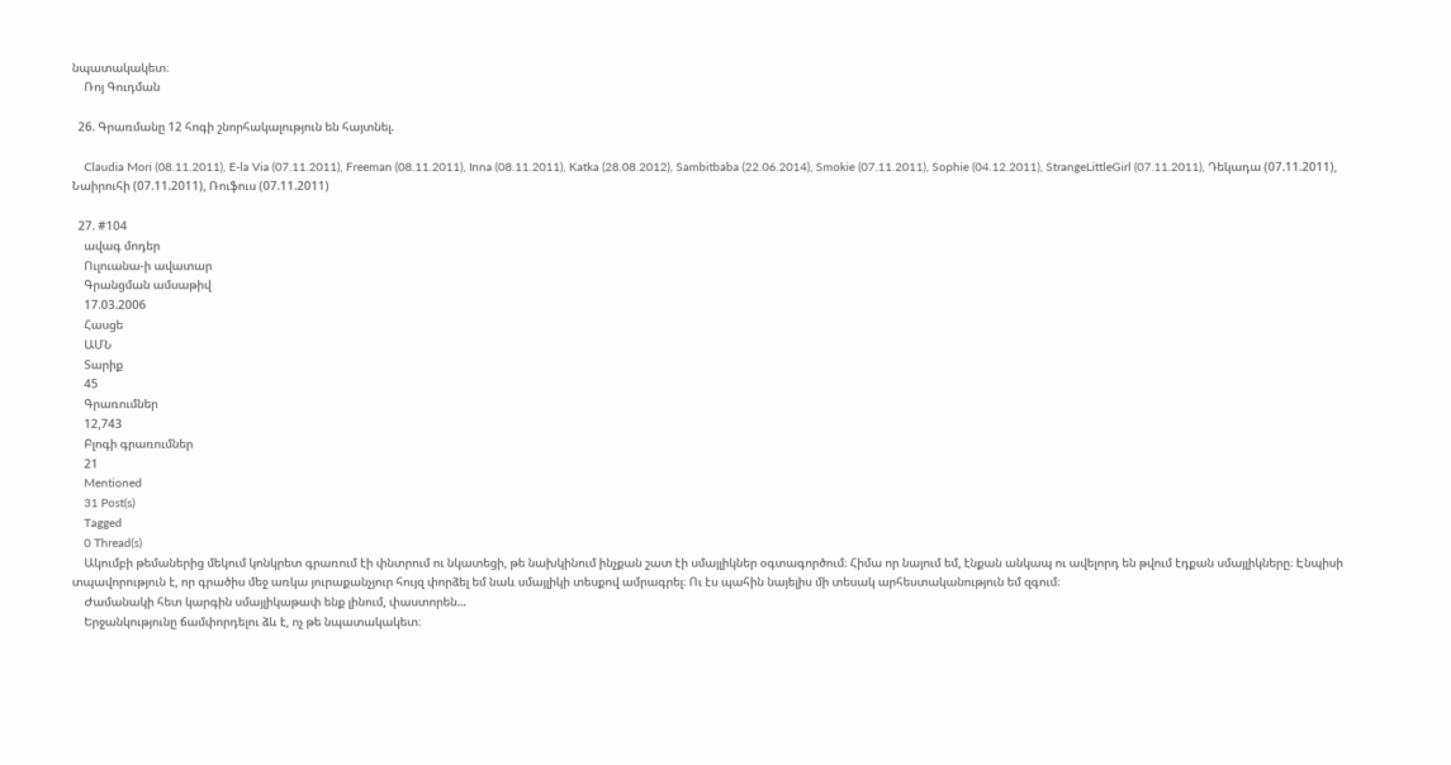նպատակակետ։
    Ռոյ Գուդման

  26. Գրառմանը 12 հոգի շնորհակալություն են հայտնել.

    Claudia Mori (08.11.2011), E-la Via (07.11.2011), Freeman (08.11.2011), Inna (08.11.2011), Katka (28.08.2012), Sambitbaba (22.06.2014), Smokie (07.11.2011), Sophie (04.12.2011), StrangeLittleGirl (07.11.2011), Դեկադա (07.11.2011), Նաիրուհի (07.11.2011), Ռուֆուս (07.11.2011)

  27. #104
    ավագ մոդեր
    Ուլուանա-ի ավատար
    Գրանցման ամսաթիվ
    17.03.2006
    Հասցե
    ԱՄՆ
    Տարիք
    45
    Գրառումներ
    12,743
    Բլոգի գրառումներ
    21
    Mentioned
    31 Post(s)
    Tagged
    0 Thread(s)
    Ակումբի թեմաներից մեկում կոնկրետ գրառում էի փնտրում ու նկատեցի, թե նախկինում ինչքան շատ էի սմայլիկներ օգտագործում։ Հիմա որ նայում եմ, էնքան անկապ ու ավելորդ են թվում էդքան սմայլիկները։ Էնպիսի տպավորություն է, որ գրածիս մեջ առկա յուրաքանչյուր հույզ փորձել եմ նաև սմայլիկի տեսքով ամրագրել։ Ու էս պահին նայելիս մի տեսակ արհեստականություն եմ զգում։
    Ժամանակի հետ կարգին սմայլիկաթափ ենք լինում, փաստորեն...
    Երջանկությունը ճամփորդելու ձև է, ոչ թե նպատակակետ։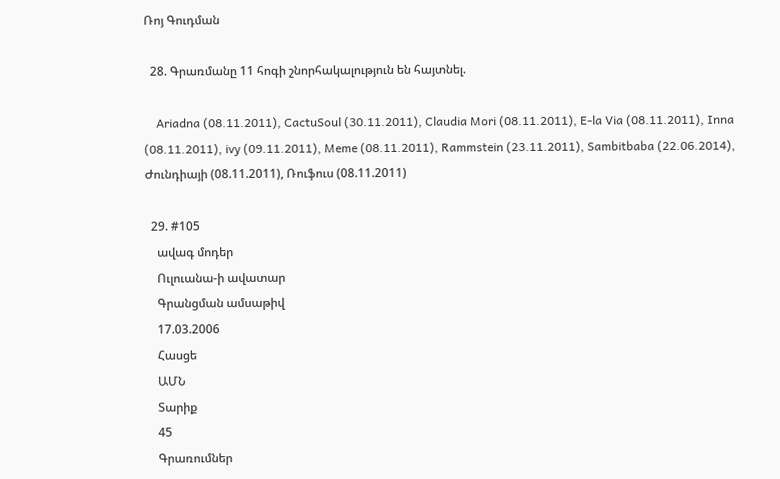Ռոյ Գուդման

  28. Գրառմանը 11 հոգի շնորհակալություն են հայտնել.

    Ariadna (08.11.2011), CactuSoul (30.11.2011), Claudia Mori (08.11.2011), E-la Via (08.11.2011), Inna (08.11.2011), ivy (09.11.2011), Meme (08.11.2011), Rammstein (23.11.2011), Sambitbaba (22.06.2014), Ժունդիայի (08.11.2011), Ռուֆուս (08.11.2011)

  29. #105
    ավագ մոդեր
    Ուլուանա-ի ավատար
    Գրանցման ամսաթիվ
    17.03.2006
    Հասցե
    ԱՄՆ
    Տարիք
    45
    Գրառումներ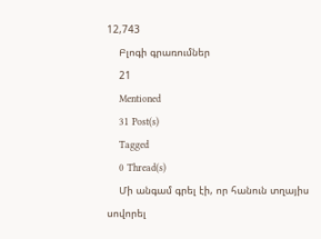12,743
    Բլոգի գրառումներ
    21
    Mentioned
    31 Post(s)
    Tagged
    0 Thread(s)
    Մի անգամ գրել էի, որ հանուն տղայիս սովորել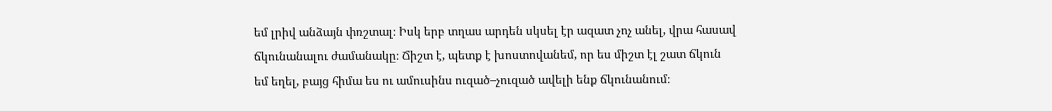եմ լրիվ անձայն փռշտալ։ Իսկ երբ տղաս արդեն սկսել էր ազատ չոչ անել, վրա հասավ ճկունանալու ժամանակը։ Ճիշտ է, պետք է խոստովանեմ, որ ես միշտ էլ շատ ճկուն եմ եղել, բայց հիմա ես ու ամուսինս ուզած–չուզած ավելի ենք ճկունանում։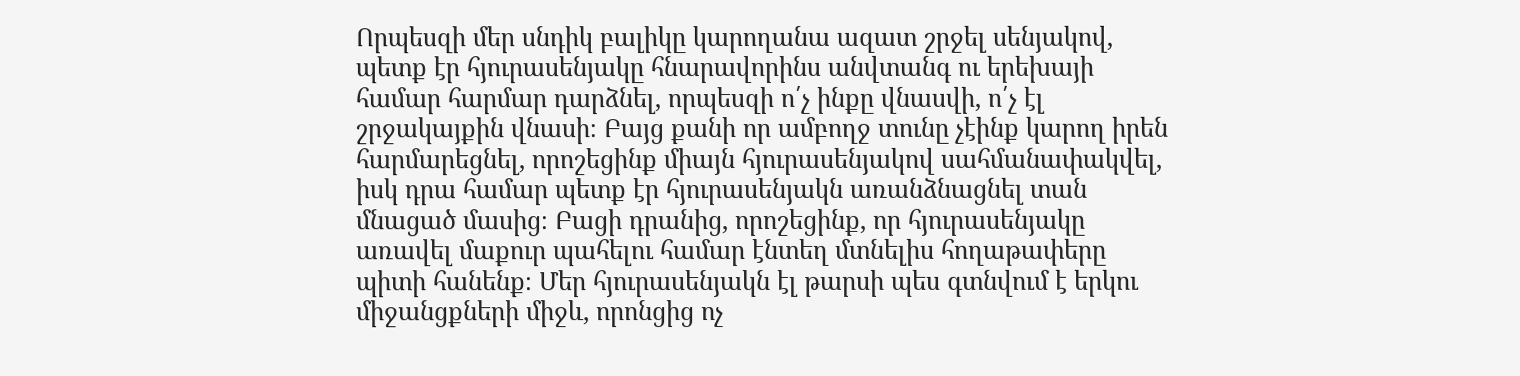Որպեսզի մեր սնդիկ բալիկը կարողանա ազատ շրջել սենյակով, պետք էր հյուրասենյակը հնարավորինս անվտանգ ու երեխայի համար հարմար դարձնել, որպեսզի ո՛չ ինքը վնասվի, ո՛չ էլ շրջակայքին վնասի։ Բայց քանի որ ամբողջ տունը չէինք կարող իրեն հարմարեցնել, որոշեցինք միայն հյուրասենյակով սահմանափակվել, իսկ դրա համար պետք էր հյուրասենյակն առանձնացնել տան մնացած մասից։ Բացի դրանից, որոշեցինք, որ հյուրասենյակը առավել մաքուր պահելու համար էնտեղ մտնելիս հողաթափերը պիտի հանենք։ Մեր հյուրասենյակն էլ թարսի պես գտնվում է երկու միջանցքների միջև, որոնցից ոչ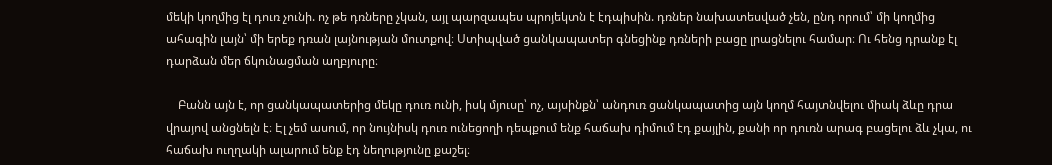մեկի կողմից էլ դուռ չունի. ոչ թե դռները չկան, այլ պարզապես պրոյեկտն է էդպիսին. դռներ նախատեսված չեն, ընդ որում՝ մի կողմից ահագին լայն՝ մի երեք դռան լայնության մուտքով։ Ստիպված ցանկապատեր գնեցինք դռների բացը լրացնելու համար։ Ու հենց դրանք էլ դարձան մեր ճկունացման աղբյուրը։

    Բանն այն է, որ ցանկապատերից մեկը դուռ ունի, իսկ մյուսը՝ ոչ, այսինքն՝ անդուռ ցանկապատից այն կողմ հայտնվելու միակ ձևը դրա վրայով անցնելն է։ Էլ չեմ ասում, որ նույնիսկ դուռ ունեցողի դեպքում ենք հաճախ դիմում էդ քայլին, քանի որ դուռն արագ բացելու ձև չկա, ու հաճախ ուղղակի ալարում ենք էդ նեղությունը քաշել։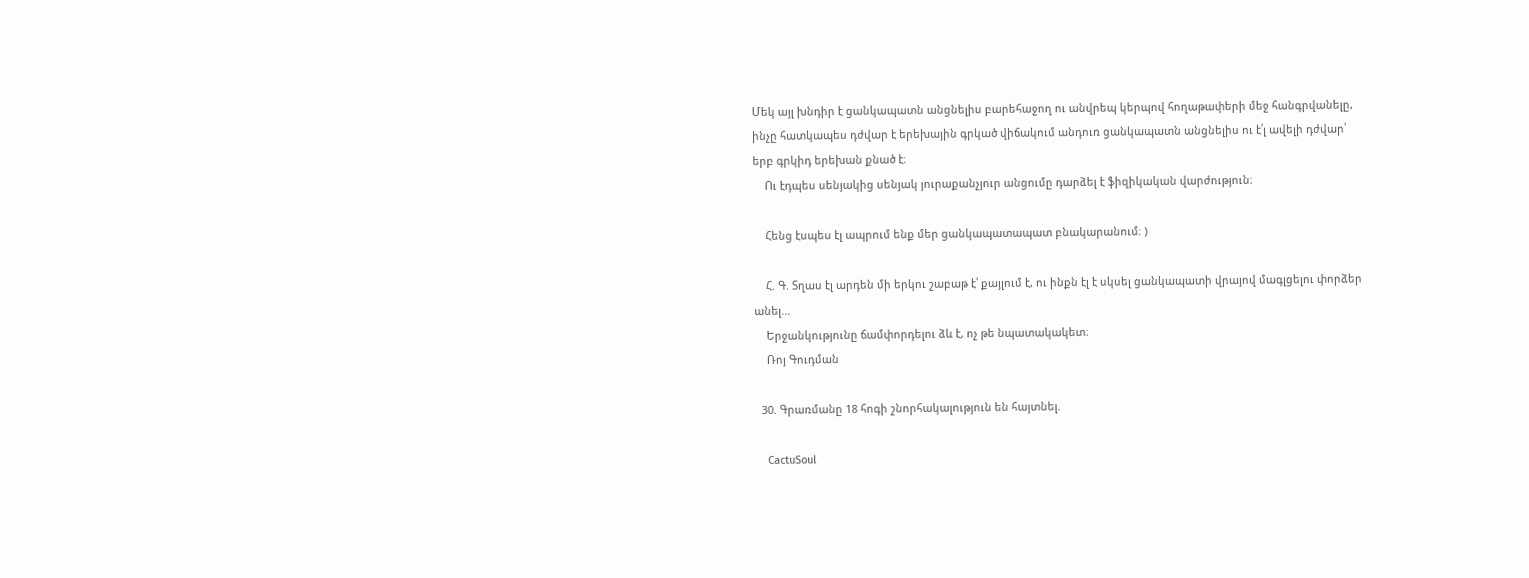Մեկ այլ խնդիր է ցանկապատն անցնելիս բարեհաջող ու անվրեպ կերպով հողաթափերի մեջ հանգրվանելը, ինչը հատկապես դժվար է երեխային գրկած վիճակում անդուռ ցանկապատն անցնելիս ու է՛լ ավելի դժվար՝ երբ գրկիդ երեխան քնած է։
    Ու էդպես սենյակից սենյակ յուրաքանչյուր անցումը դարձել է ֆիզիկական վարժություն։

    Հենց էսպես էլ ապրում ենք մեր ցանկապատապատ բնակարանում։ )

    Հ. Գ. Տղաս էլ արդեն մի երկու շաբաթ է՝ քայլում է, ու ինքն էլ է սկսել ցանկապատի վրայով մագլցելու փորձեր անել...
    Երջանկությունը ճամփորդելու ձև է, ոչ թե նպատակակետ։
    Ռոյ Գուդման

  30. Գրառմանը 18 հոգի շնորհակալություն են հայտնել.

    CactuSoul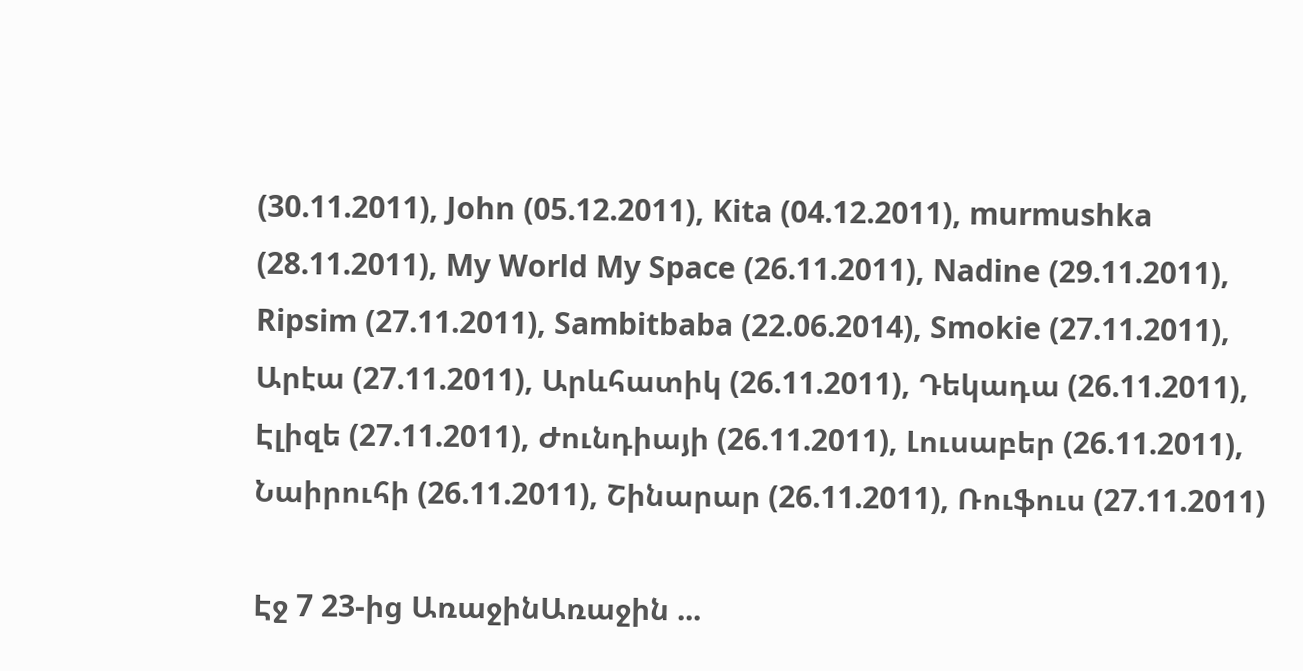(30.11.2011), John (05.12.2011), Kita (04.12.2011), murmushka (28.11.2011), My World My Space (26.11.2011), Nadine (29.11.2011), Ripsim (27.11.2011), Sambitbaba (22.06.2014), Smokie (27.11.2011), Արէա (27.11.2011), Արևհատիկ (26.11.2011), Դեկադա (26.11.2011), Էլիզե (27.11.2011), Ժունդիայի (26.11.2011), Լուսաբեր (26.11.2011), Նաիրուհի (26.11.2011), Շինարար (26.11.2011), Ռուֆուս (27.11.2011)

Էջ 7 23-ից ԱռաջինԱռաջին ...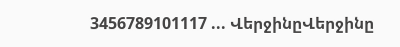3456789101117 ... ՎերջինըՎերջինը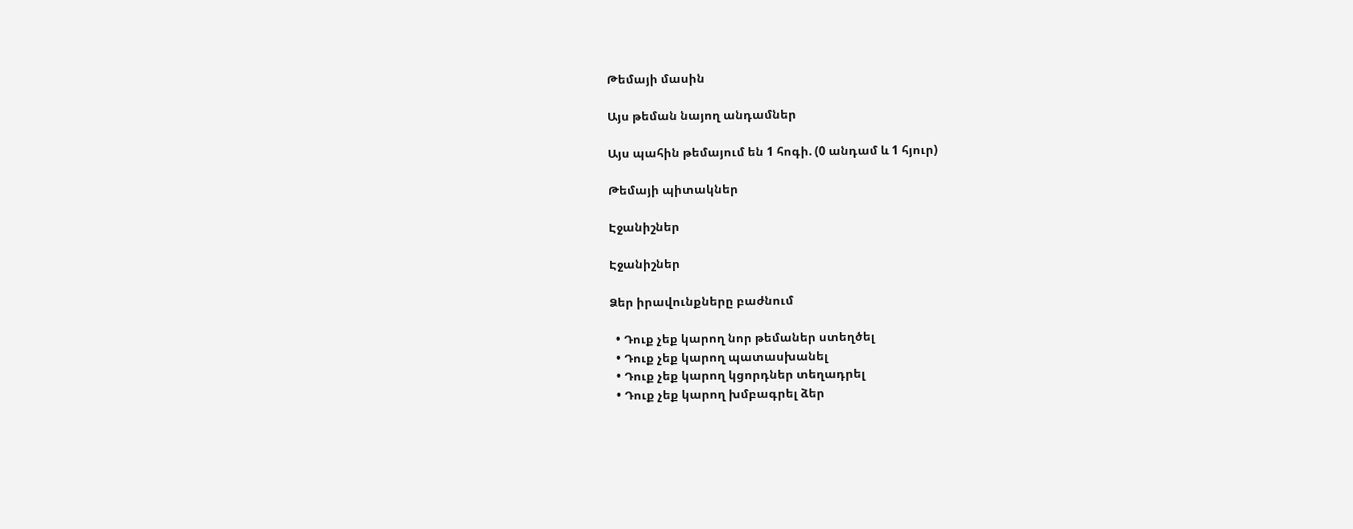Թեմայի մասին

Այս թեման նայող անդամներ

Այս պահին թեմայում են 1 հոգի. (0 անդամ և 1 հյուր)

Թեմայի պիտակներ

Էջանիշներ

Էջանիշներ

Ձեր իրավունքները բաժնում

  • Դուք չեք կարող նոր թեմաներ ստեղծել
  • Դուք չեք կարող պատասխանել
  • Դուք չեք կարող կցորդներ տեղադրել
  • Դուք չեք կարող խմբագրել ձեր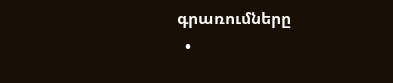գրառումները
  •